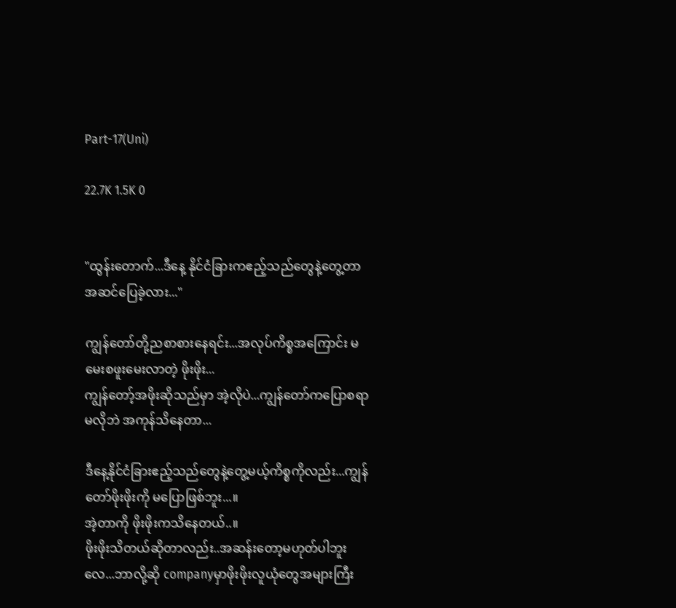Part-17(Uni)

22.7K 1.5K 0


"ထွန်းတောက်...ဒီနေ့ နိုင်ငံခြားကဧည့်သည်တွေနဲ့တွေ့တာ အဆင်ပြေခဲ့လား..."

ကျွန်တော်တို့ညစာစားနေရင်း...အလုပ်ကိစ္စအကြောင်း မမေးစဖူးမေးလာတဲ့ ဖိုးဖိုး...
ကျွန်တော့်အဖိုးဆိုသည်မှာ အဲ့လိုပဲ...ကျွန်တော်ကပြောစရာမလိုဘဲ အကုန်သိနေတာ...

ဒီနေ့နိုင်ငံခြားဧည့်သည်တွေနဲ့တွေ့မယ့်ကိစ္စကိုလည်း...ကျွန်တော်ဖိုးဖိုးကို မပြောဖြစ်ဘူး...။
အဲ့တာကို ဖိုးဖိုးကသိနေတယ်..။
ဖိုးဖိုးသိတယ်ဆိုတာလည်း..အဆန်းတော့မဟုတ်ပါဘူးလေ...ဘာလို့ဆို companyမှာဖိုးဖိုးလူယုံတွေအများကြီး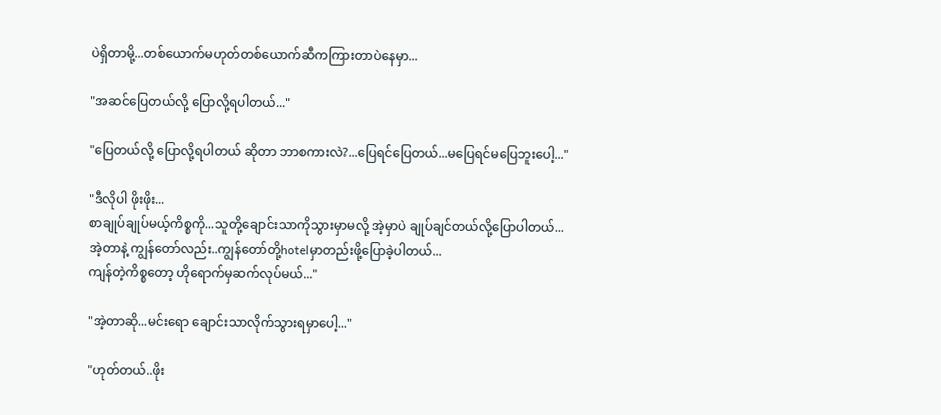ပဲရှိတာမို့...တစ်ယောက်မဟုတ်တစ်ယောက်ဆီကကြားတာပဲနေမှာ...

"အဆင်ပြေတယ်လို့ ပြောလို့ရပါတယ်..."

"ပြေတယ်လို့ ပြောလို့ရပါတယ် ဆိုတာ ဘာစကားလဲ?...ပြေရင်ပြေတယ်...မပြေရင်မပြေဘူးပေါ့..."

"ဒီလိုပါ ဖိုးဖိုး...
စာချုပ်ချုပ်မယ့်ကိစ္စကို...သူတို့ချောင်းသာကိုသွားမှာမလို့ အဲ့မှာပဲ ချုပ်ချင်တယ်လို့ပြောပါတယ်...
အဲ့တာနဲ့ ကျွန်တော်လည်း..ကျွန်တော်တို့hotelမှာတည်းဖို့ပြောခဲ့ပါတယ်...
ကျန်တဲ့ကိစ္စတော့ ဟိုရောက်မှဆက်လုပ်မယ်..."

"အဲ့တာဆို...မင်းရော ချောင်းသာလိုက်သွားရမှာပေါ့..."

"ဟုတ်တယ်..ဖိုး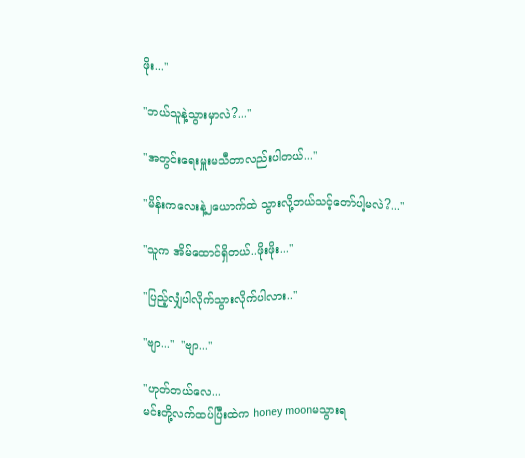ဖိုး..."

"ဘယ်သူနဲ့သွားမှာလဲ?..."

"အတွင်းရေးမှူးမသီတာလည်းပါတယ်..."

"မိန်းကလေးနဲ့၂ယောက်ထဲ သွားလို့ဘယ်သင့်တော်ပါ့မလဲ?..."

"သူက အိမ်ထောင်ရှိတယ်..ဖိုးဖိုး..."

"ပြည့်လျှံပါလိုက်သွားလိုက်ပါလား.."

"ဗျာ..."  "ဗျာ..."

"ဟုတ်တယ်လေ...
မင်းတို့လက်ထပ်ပြီးထဲက honey moonမသွားရ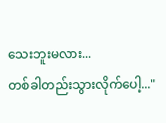သေးဘူးမလား...
တစ်ခါတည်းသွားလိုက်ပေါ့..."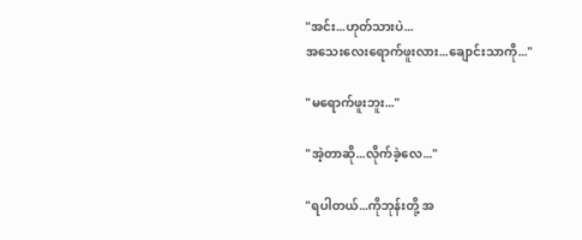"အင်း...ဟုတ်သားပဲ...
အသေးလေးရောက်ဖူးလား...ချောင်းသာကို..."

"မရောက်ဖူးဘူး..."

"အဲ့တာဆို...လိုက်ခဲ့လေ..."

"ရပါတယ်...ကိုဘုန်းတို့ အ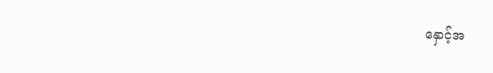နှောင့်အ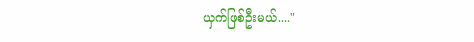ယှက်ဖြစ်ဦးမယ်...."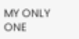MY ONLY ONE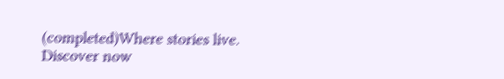(completed)Where stories live. Discover now